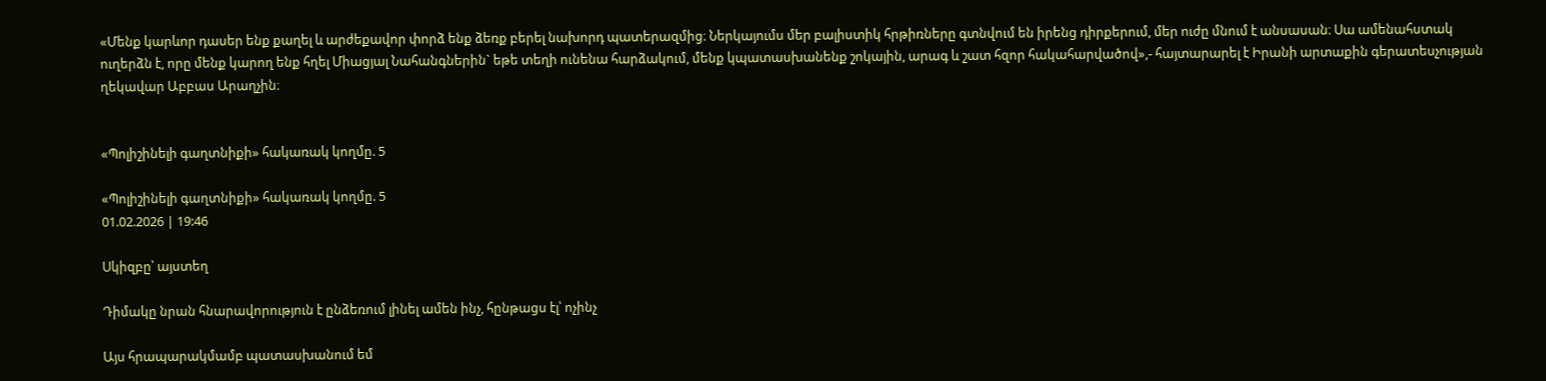«Մենք կարևոր դասեր ենք քաղել և արժեքավոր փորձ ենք ձեռք բերել նախորդ պատերազմից։ Ներկայումս մեր բալիստիկ հրթիռները գտնվում են իրենց դիրքերում, մեր ուժը մնում է անսասան։ Սա ամենահստակ ուղերձն է, որը մենք կարող ենք հղել Միացյալ Նահանգներին` եթե տեղի ունենա հարձակում, մենք կպատասխանենք շոկային, արագ և շատ հզոր հակահարվածով»,- հայտարարել է Իրանի արտաքին գերատեսչության ղեկավար Աբբաս Արաղչին։


«Պոլիշինելի գաղտնիքի» հակառակ կողմը. 5

«Պոլիշինելի գաղտնիքի» հակառակ կողմը. 5
01.02.2026 | 19:46

Սկիզբը՝ այստեղ

Դիմակը նրան հնարավորություն է ընձեռում լինել ամեն ինչ, հընթացս էլ՝ ոչինչ

Այս հրապարակմամբ պատասխանում եմ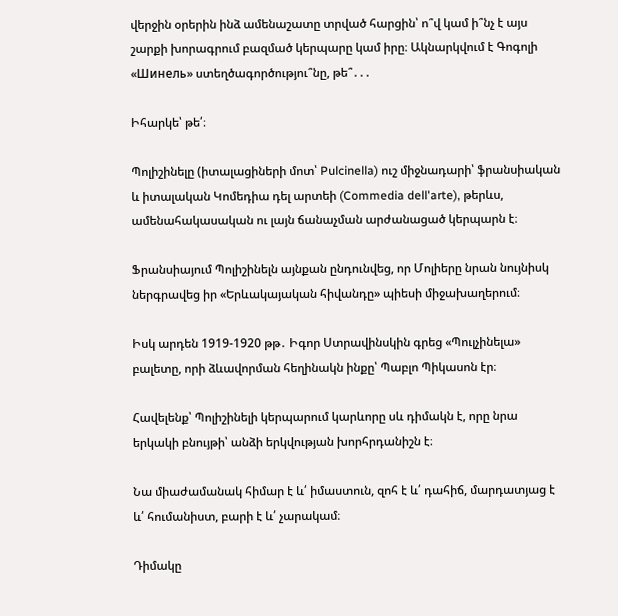վերջին օրերին ինձ ամենաշատը տրված հարցին՝ ո՞վ կամ ի՞նչ է այս շարքի խորագրում բազմած կերպարը կամ իրը։ Ակնարկվում է Գոգոլի «Шинель» ստեղծագործությու՞նը, թե՞․․․

Իհարկե՝ թե՛։

Պոլիշինելը (իտալացիների մոտ՝ Pulcinella) ուշ միջնադարի՝ ֆրանսիական և իտալական Կոմեդիա դել արտեի (Commedia dell'arte), թերևս, ամենահակասական ու լայն ճանաչման արժանացած կերպարն է։

Ֆրանսիայում Պոլիշինելն այնքան ընդունվեց, որ Մոլիերը նրան նույնիսկ ներգրավեց իր «Երևակայական հիվանդը» պիեսի միջախաղերում։

Իսկ արդեն 1919-1920 թթ․ Իգոր Ստրավինսկին գրեց «Պուլչինելա» բալետը, որի ձևավորման հեղինակն ինքը՝ Պաբլո Պիկասոն էր։

Հավելենք՝ Պոլիշինելի կերպարում կարևորը սև դիմակն է, որը նրա երկակի բնույթի՝ անձի երկվության խորհրդանիշն է։

Նա միաժամանակ հիմար է և՛ իմաստուն, զոհ է և՛ դահիճ, մարդատյաց է և՛ հումանիստ, բարի է և՛ չարակամ։

Դիմակը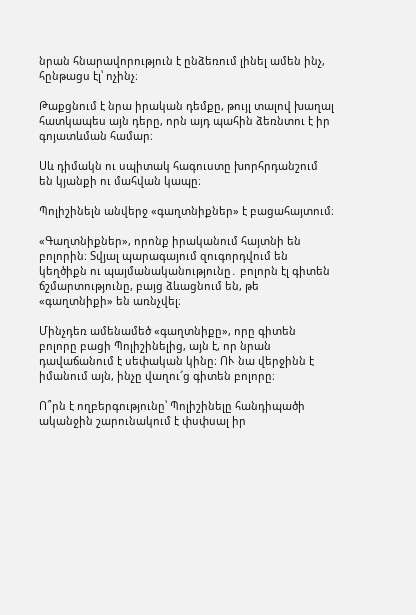նրան հնարավորություն է ընձեռում լինել ամեն ինչ, հընթացս էլ՝ ոչինչ։

Թաքցնում է նրա իրական դեմքը, թույլ տալով խաղալ հատկապես այն դերը, որն այդ պահին ձեռնտու է իր գոյատևման համար։

Սև դիմակն ու սպիտակ հագուստը խորհրդանշում են կյանքի ու մահվան կապը։

Պոլիշինելն անվերջ «գաղտնիքներ» է բացահայտում։

«Գաղտնիքներ», որոնք իրականում հայտնի են բոլորին։ Տվյալ պարագայում զուգորդվում են կեղծիքն ու պայմանականությունը․ բոլորն էլ գիտեն ճշմարտությունը, բայց ձևացնում են, թե «գաղտնիքի» են առնչվել։

Մինչդեռ ամենամեծ «գաղտնիքը», որը գիտեն բոլորը բացի Պոլիշինելից, այն է, որ նրան դավաճանում է սեփական կինը։ ՈՒ նա վերջինն է իմանում այն, ինչը վաղու՜ց գիտեն բոլորը։

Ո՞րն է ողբերգությունը՝ Պոլիշինելը հանդիպածի ականջին շարունակում է փսփսալ իր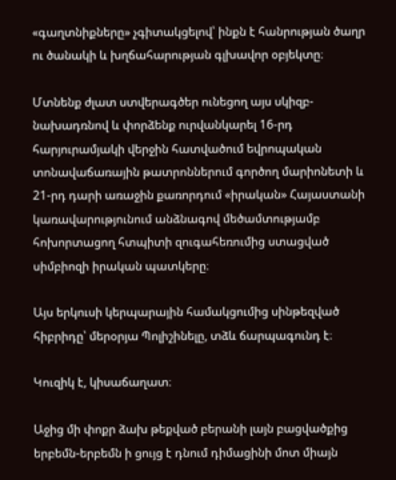«գաղտնիքները» չգիտակցելով՝ ինքն է հանրության ծաղր ու ծանակի և խղճահարության գլխավոր օբյեկտը։

Մտնենք ժլատ ստվերագծեր ունեցող այս սկիզբ- նախադռնով և փորձենք ուրվանկարել 16-րդ հարյուրամյակի վերջին հատվածում եվրոպական տոնավաճառային թատրոններում գործող մարիոնետի և 21-րդ դարի առաջին քառորդում «իրական» Հայաստանի կառավարությունում անձնագով մեծամտությամբ հոխորտացող հտպիտի զուգահեռումից ստացված սիմբիոզի իրական պատկերը։

Այս երկուսի կերպարային համակցումից սինթեզված հիբրիդը՝ մերօրյա Պոլիշինելը, տձև ճարպագունդ է։

Կուզիկ է, կիսաճաղատ։

Աջից մի փոքր ձախ թեքված բերանի լայն բացվածքից երբեմն-երբեմն ի ցույց է դնում դիմացինի մոտ միայն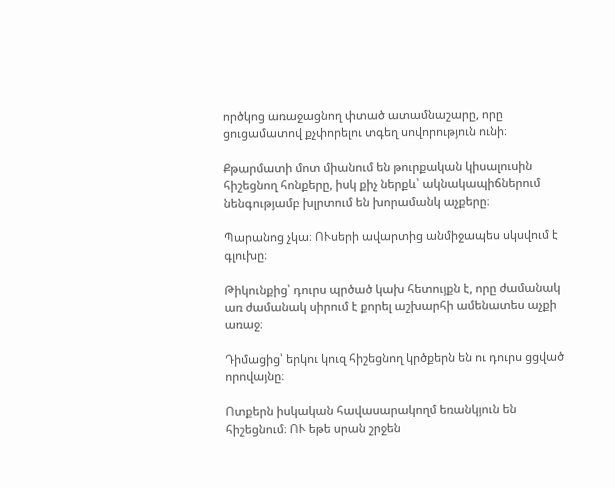ործկոց առաջացնող փտած ատամնաշարը, որը ցուցամատով քչփորելու տգեղ սովորություն ունի։

Քթարմատի մոտ միանում են թուրքական կիսալուսին հիշեցնող հոնքերը, իսկ քիչ ներքև՝ ակնակապիճներում նենգությամբ խլրտում են խորամանկ աչքերը։

Պարանոց չկա։ ՈՒսերի ավարտից անմիջապես սկսվում է գլուխը։

Թիկունքից՝ դուրս պրծած կախ հետույքն է, որը ժամանակ առ ժամանակ սիրում է քորել աշխարհի ամենատես աչքի առաջ։

Դիմացից՝ երկու կուզ հիշեցնող կրծքերն են ու դուրս ցցված որովայնը։

Ոտքերն իսկական հավասարակողմ եռանկյուն են հիշեցնում։ ՈՒ եթե սրան շրջեն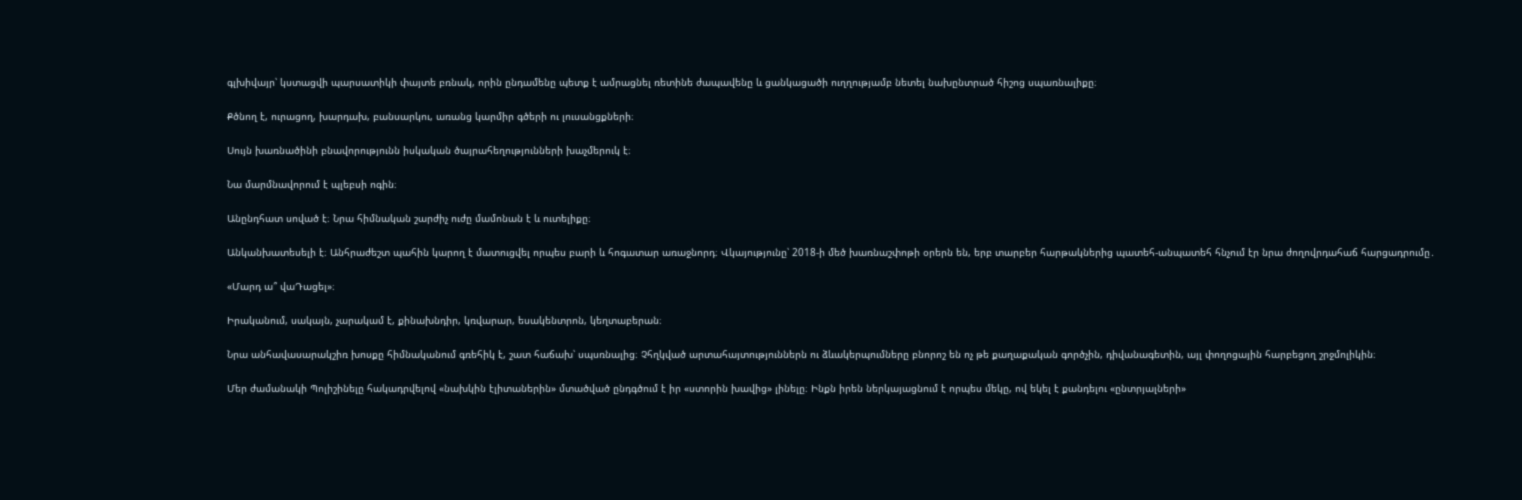գլխիվայր՝ կստացվի պարսատիկի փայտե բռնակ, որին ընդամենը պետք է ամրացնել ռետինե ժապավենը և ցանկացածի ուղղությամբ նետել նախընտրած հիշոց սպառնալիքը։

Քծնող է, ուրացող, խարդախ, բանսարկու, առանց կարմիր գծերի ու լուսանցքների։

Սույն խառնածինի բնավորությունն իսկական ծայրահեղությունների խաչմերուկ է։

Նա մարմնավորում է պլեբսի ոգին։

Անընդհատ սոված է։ Նրա հիմնական շարժիչ ուժը մամոնան է և ուտելիքը։

Անկանխատեսելի է։ Անհրաժեշտ պահին կարող է մատուցվել որպես բարի և հոգատար առաջնորդ։ Վկայությունը՝ 2018-ի մեծ խառնաշփոթի օրերն են, երբ տարբեր հարթակներից պատեհ-անպատեհ հնչում էր նրա ժողովրդահաճ հարցադրումը․

«Մարդ ա՞ վաԴացել»։

Իրականում, սակայն, չարակամ է, քինախնդիր, կռվարար, եսակենտրոն, կեղտաբերան։

Նրա անհավասարակշիռ խոսքը հիմնականում գռեհիկ է, շատ հաճախ՝ սպսռնալից։ Չհղկված արտահայտություններն ու ձևակերպումները բնորոշ են ոչ թե քաղաքական գործչին, դիվանագետին, այլ փողոցային հարբեցող շրջմոլիկին։

Մեր ժամանակի Պոլիշինելը հակադրվելով «նախկին էլիտաներին» մտածված ընդգծում է իր «ստորին խավից» լինելը։ Ինքն իրեն ներկայացնում է որպես մեկը, ով եկել է քանդելու «ընտրյալների»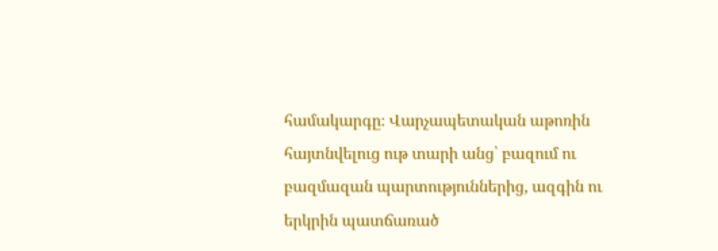համակարգը։ Վարչապետական աթոռին հայտնվելուց ութ տարի անց՝ բազում ու բազմազան պարտություններից, ազգին ու երկրին պատճառած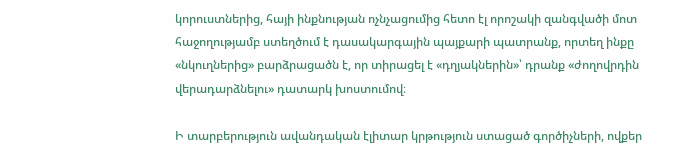կորուստներից, հայի ինքնության ոչնչացումից հետո էլ որոշակի զանգվածի մոտ հաջողությամբ ստեղծում է դասակարգային պայքարի պատրանք, որտեղ ինքը «նկուղներից» բարձրացածն է, որ տիրացել է «դղյակներին»՝ դրանք «ժողովրդին վերադարձնելու» դատարկ խոստումով։

Ի տարբերություն ավանդական էլիտար կրթություն ստացած գործիչների, ովքեր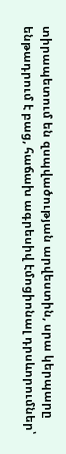տիրապետում են զսպվածության արվեստին, սրա կերպարը ենթադրում է բաց, հաճախ ագրեսիվ էմոցիոնալ դրսևորումներ՝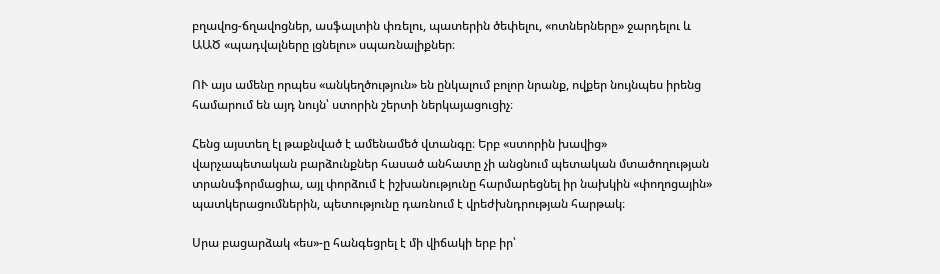բղավոց-ճղավոցներ, ասֆալտին փռելու, պատերին ծեփելու, «ոտներները» ջարդելու և ԱԱԾ «պադվալները լցնելու» սպառնալիքներ։

ՈՒ այս ամենը որպես «անկեղծություն» են ընկալում բոլոր նրանք, ովքեր նույնպես իրենց համարում են այդ նույն՝ ստորին շերտի ներկայացուցիչ։

Հենց այստեղ էլ թաքնված է ամենամեծ վտանգը։ Երբ «ստորին խավից» վարչապետական բարձունքներ հասած անհատը չի անցնում պետական մտածողության տրանսֆորմացիա, այլ փորձում է իշխանությունը հարմարեցնել իր նախկին «փողոցային» պատկերացումներին, պետությունը դառնում է վրեժխնդրության հարթակ։

Սրա բացարձակ «ես»-ը հանգեցրել է մի վիճակի երբ իր՝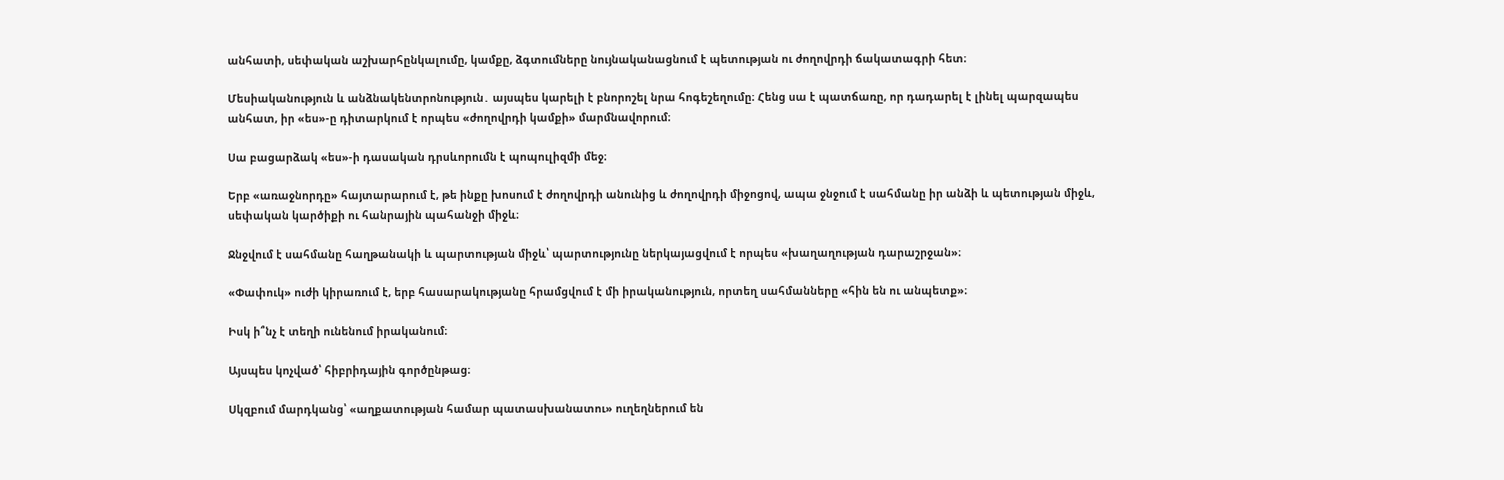անհատի, սեփական աշխարհընկալումը, կամքը, ձգտումները նույնականացնում է պետության ու ժողովրդի ճակատագրի հետ։

Մեսիականություն և անձնակենտրոնություն․ այսպես կարելի է բնորոշել նրա հոգեշեղումը։ Հենց սա է պատճառը, որ դադարել է լինել պարզապես անհատ, իր «ես»-ը դիտարկում է որպես «ժողովրդի կամքի» մարմնավորում։

Սա բացարձակ «ես»-ի դասական դրսևորումն է պոպուլիզմի մեջ։

Երբ «առաջնորդը» հայտարարում է, թե ինքը խոսում է ժողովրդի անունից և ժողովրդի միջոցով, ապա ջնջում է սահմանը իր անձի և պետության միջև, սեփական կարծիքի ու հանրային պահանջի միջև։

Ջնջվում է սահմանը հաղթանակի և պարտության միջև՝ պարտությունը ներկայացվում է որպես «խաղաղության դարաշրջան»։

«Փափուկ» ուժի կիրառում է, երբ հասարակությանը հրամցվում է մի իրականություն, որտեղ սահմանները «հին են ու անպետք»։

Իսկ ի՞նչ է տեղի ունենում իրականում։

Այսպես կոչված՝ հիբրիդային գործընթաց։

Սկզբում մարդկանց՝ «աղքատության համար պատասխանատու» ուղեղներում են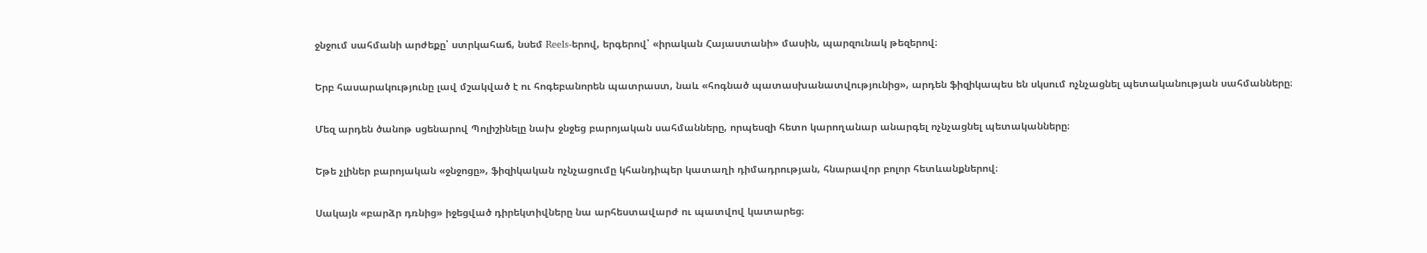ջնջում սահմանի արժեքը՝ ստրկահաճ, նսեմ Reels-երով, երգերով՝ «իրական Հայաստանի» մասին, պարզունակ թեզերով։

Երբ հասարակությունը լավ մշակված է ու հոգեբանորեն պատրաստ, նաև «հոգնած պատասխանատվությունից», արդեն ֆիզիկապես են սկսում ոչնչացնել պետականության սահմանները։

Մեզ արդեն ծանոթ սցենարով Պոլիշինելը նախ ջնջեց բարոյական սահմանները, որպեսզի հետո կարողանար անարգել ոչնչացնել պետականները։

Եթե չլիներ բարոյական «ջնջոցը», ֆիզիկական ոչնչացումը կհանդիպեր կատաղի դիմադրության, հնարավոր բոլոր հետևանքներով։

Սակայն «բարձր դռնից» իջեցված դիրեկտիվները նա արհեստավարժ ու պատվով կատարեց։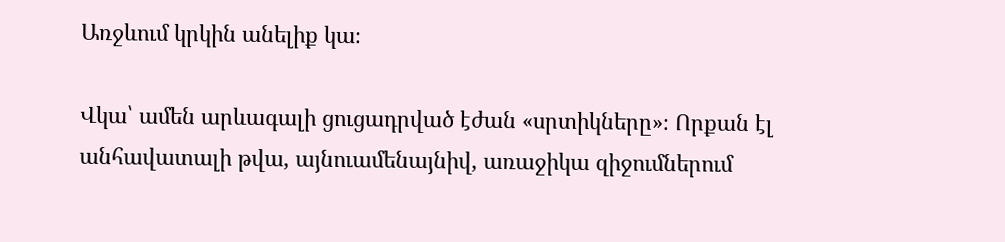Առջևում կրկին անելիք կա։

Վկա՝ ամեն արևագալի ցուցադրված էժան «սրտիկները»։ Որքան էլ անհավատալի թվա, այնուամենայնիվ, առաջիկա զիջումներում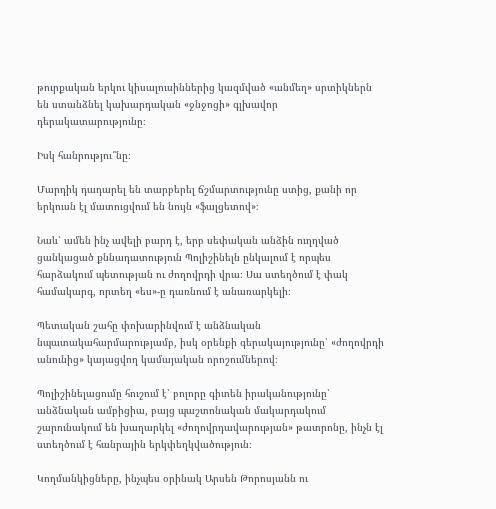թուրքական երկու կիսալուսիններից կազմված «անմեղ» սրտիկներն են ստանձնել կախարդական «ջնջոցի» գլխավոր դերակատարությունը։

Իսկ հանրությու՞նը։

Մարդիկ դադարել են տարբերել ճշմարտությունը ստից, քանի որ երկուսն էլ մատուցվում են նույն «ֆալցետով»։

Նաև՝ ամեն ինչ ավելի բարդ է, երբ սեփական անձին ուղղված ցանկացած քննադատություն Պոլիշինելն ընկալում է որպես հարձակում պետության ու ժողովրդի վրա։ Սա ստեղծում է փակ համակարգ, որտեղ «ես»-ը դառնում է անառարկելի։

Պետական շահը փոխարինվում է անձնական նպատակահարմարությամբ, իսկ օրենքի գերակայությունը՝ «ժողովրդի անունից» կայացվող կամայական որոշումներով։

Պոլիշինելացումը հուշում է՝ բոլորը գիտեն իրականությունը՝ անձնական ամբիցիա, բայց պաշտոնական մակարդակում շարունակում են խաղարկել «ժողովրդավարության» թատրոնը, ինչն էլ ստեղծում է հանրային երկփեղկվածություն։

Կողմանկիցները, ինչպես օրինակ Արսեն Թորոսյանն ու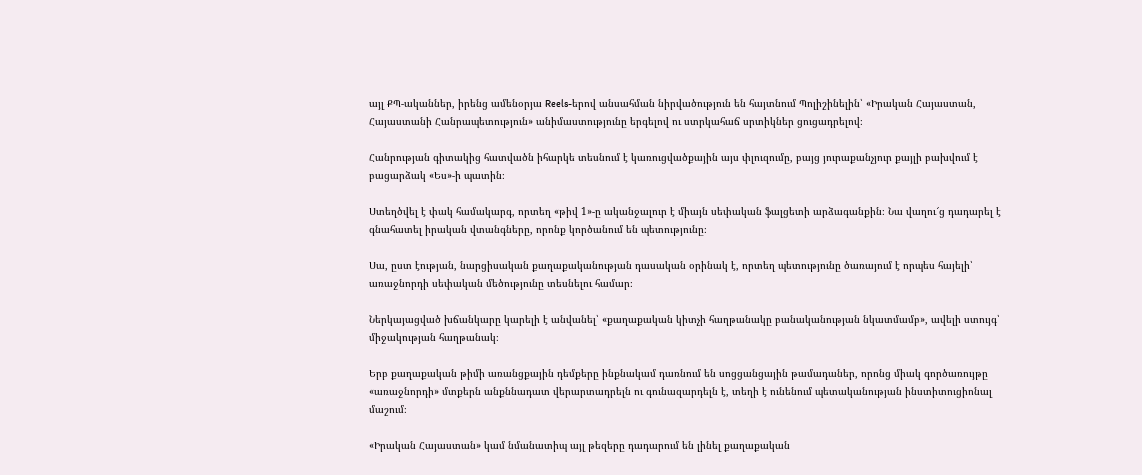այլ ՔՊ-ականներ, իրենց ամենօրյա Reels-երով անսահման նիրվածություն են հայտնում Պոլիշինելին՝ «Իրական Հայաստան, Հայաստանի Հանրապետություն» անիմաստությունը երգելով ու ստրկահաճ սրտիկներ ցուցադրելով։

Հանրության գիտակից հատվածն իհարկե տեսնում է կառուցվածքային այս փլուզումը, բայց յուրաքանչյուր քայլի բախվում է բացարձակ «Ես»-ի պատին։

Ստեղծվել է փակ համակարգ, որտեղ «թիվ 1»-ը ականջալուր է միայն սեփական ֆալցետի արձագանքին։ Նա վաղու՜ց դադարել է գնահատել իրական վտանգները, որոնք կործանում են պետությունը։

Սա, ըստ էության, նարցիսական քաղաքականության դասական օրինակ է, որտեղ պետությունը ծառայում է որպես հայելի՝ առաջնորդի սեփական մեծությունը տեսնելու համար։

Ներկայացված խճանկարը կարելի է անվանել՝ «քաղաքական կիտչի հաղթանակը բանականության նկատմամբ», ավելի ստույգ՝ միջակության հաղթանակ։

Երբ քաղաքական թիմի առանցքային դեմքերը ինքնակամ դառնում են սոցցանցային թամադաներ, որոնց միակ գործառույթը «առաջնորդի» մտքերն անքննադատ վերարտադրելն ու գունազարդելն է, տեղի է ունենում պետականության ինստիտուցիոնալ մաշում։

«Իրական Հայաստան» կամ նմանատիպ այլ թեզերը դադարում են լինել քաղաքական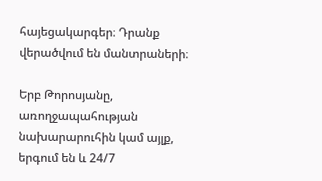հայեցակարգեր։ Դրանք վերածվում են մանտրաների։

Երբ Թորոսյանը, առողջապահության նախարարուհին կամ այլք, երգում են և 24/7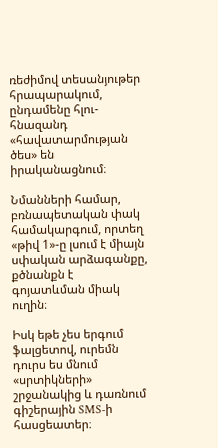ռեժիմով տեսանյութեր հրապարակում, ընդամենը հլու-հնազանդ «հավատարմության ծես» են իրականացնում։

Նմանների համար, բռնապետական փակ համակարգում, որտեղ «թիվ 1»-ը լսում է միայն սփական արձագանքը, քծնանքն է գոյատևման միակ ուղին։

Իսկ եթե չես երգում ֆալցետով, ուրեմն դուրս ես մնում «սրտիկների» շրջանակից և դառնում գիշերային SMS-ի հասցեատեր։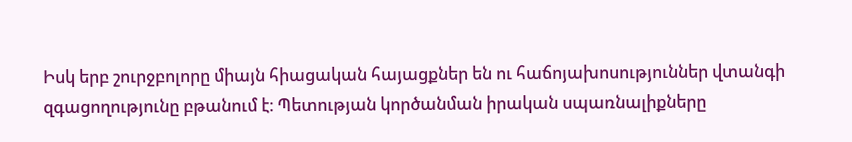Իսկ երբ շուրջբոլորը միայն հիացական հայացքներ են ու հաճոյախոսություններ վտանգի զգացողությունը բթանում է։ Պետության կործանման իրական սպառնալիքները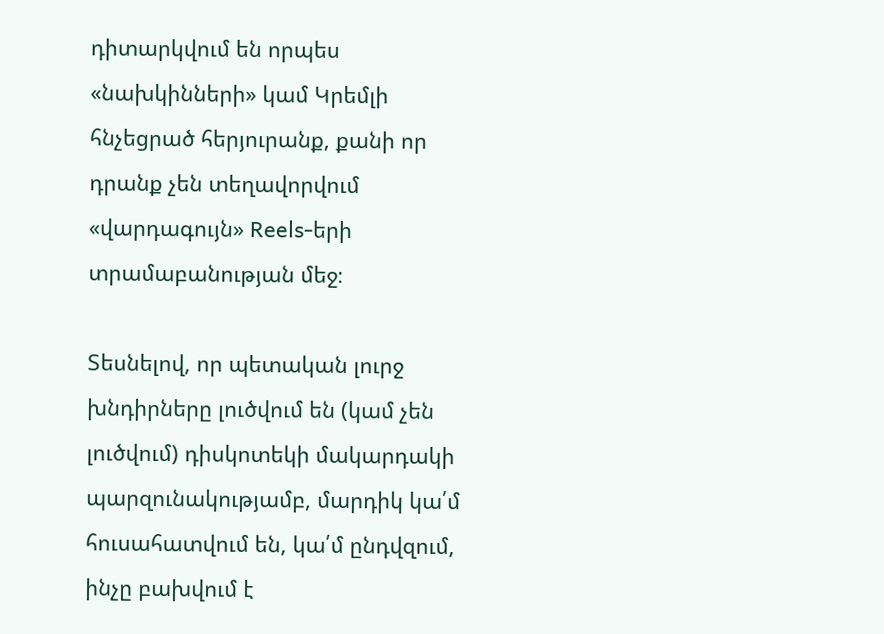դիտարկվում են որպես «նախկինների» կամ Կրեմլի հնչեցրած հերյուրանք, քանի որ դրանք չեն տեղավորվում «վարդագույն» Reels-երի տրամաբանության մեջ։

Տեսնելով, որ պետական լուրջ խնդիրները լուծվում են (կամ չեն լուծվում) դիսկոտեկի մակարդակի պարզունակությամբ, մարդիկ կա՛մ հուսահատվում են, կա՛մ ընդվզում, ինչը բախվում է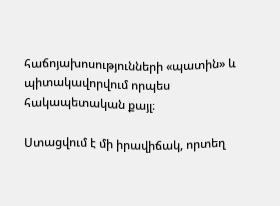հաճոյախոսությունների «պատին» և պիտակավորվում որպես հակապետական քայլ։

Ստացվում է մի իրավիճակ, որտեղ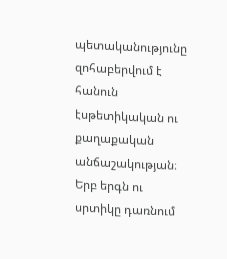պետականությունը զոհաբերվում է հանուն էսթետիկական ու քաղաքական անճաշակության։ Երբ երգն ու սրտիկը դառնում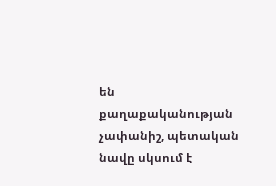են քաղաքականության չափանիշ, պետական նավը սկսում է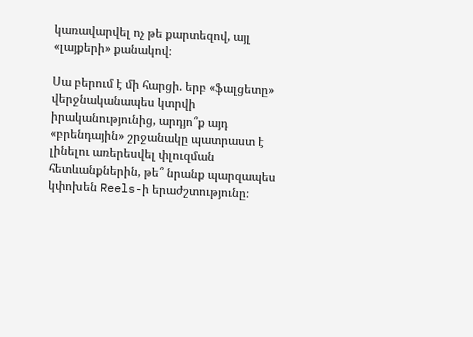կառավարվել ոչ թե քարտեզով, այլ «լայքերի» քանակով։

Սա բերում է մի հարցի. երբ «ֆալցետը» վերջնականապես կտրվի իրականությունից, արդյո՞ք այդ «բրենդային» շրջանակը պատրաստ է լինելու առերեսվել փլուզման հետևանքներին, թե՞ նրանք պարզապես կփոխեն Reels-ի երաժշտությունը։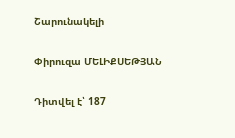Շարունակելի

Փիրուզա ՄԵԼԻՔՍԵԹՅԱՆ

Դիտվել է՝ 187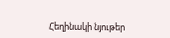Հեղինակի նյութեր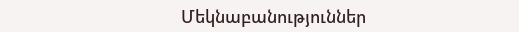Մեկնաբանություններ